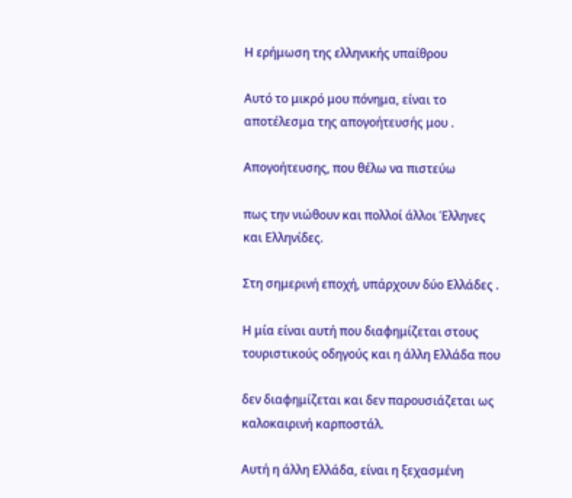Η ερήμωση της ελληνικής υπαίθρου

Αυτό το μικρό μου πόνημα, είναι το αποτέλεσμα της απογοήτευσής μου .

Απογοήτευσης, που θέλω να πιστεύω

πως την νιώθουν και πολλοί άλλοι Έλληνες και Ελληνίδες.

Στη σημερινή εποχή, υπάρχουν δύο Ελλάδες .

Η μία είναι αυτή που διαφημίζεται στους τουριστικούς οδηγούς και η άλλη Ελλάδα που

δεν διαφημίζεται και δεν παρουσιάζεται ως καλοκαιρινή καρποστάλ.

Αυτή η άλλη Ελλάδα, είναι η ξεχασμένη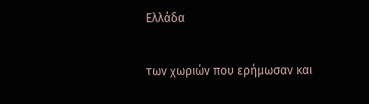Ελλάδα

των χωριών που ερήμωσαν και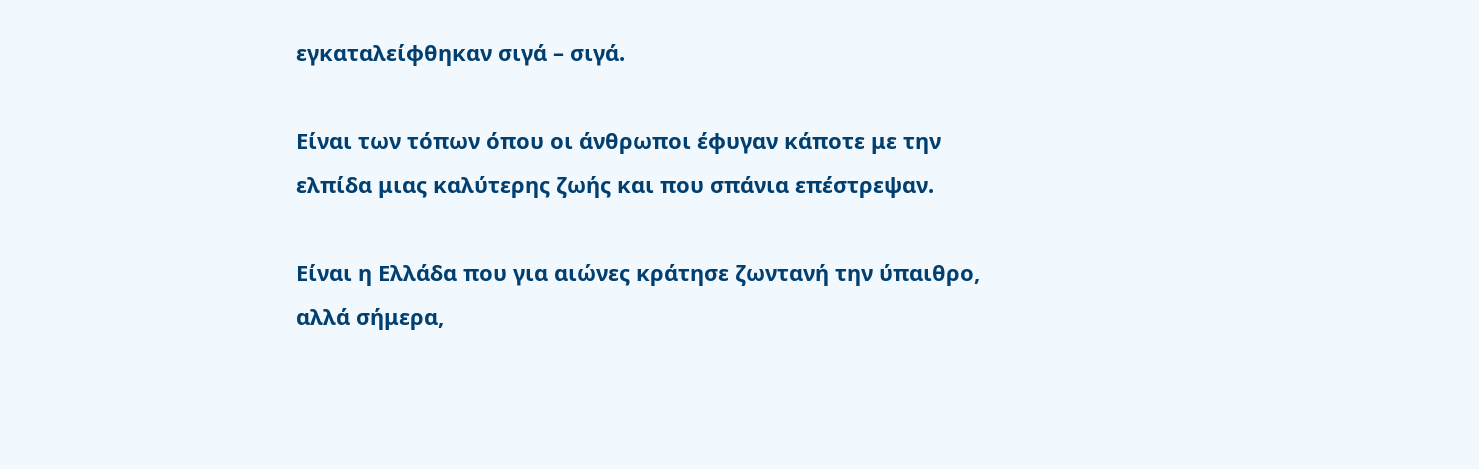εγκαταλείφθηκαν σιγά – σιγά.

Είναι των τόπων όπου οι άνθρωποι έφυγαν κάποτε με την ελπίδα μιας καλύτερης ζωής και που σπάνια επέστρεψαν.

Είναι η Ελλάδα που για αιώνες κράτησε ζωντανή την ύπαιθρο, αλλά σήμερα,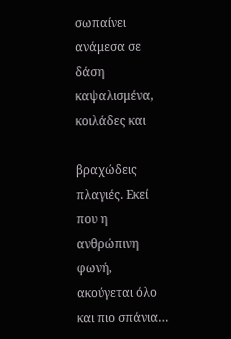σωπαίνει ανάμεσα σε δάση καψαλισμένα, κοιλάδες και

βραχώδεις πλαγιές. Εκεί που η ανθρώπινη φωνή, ακούγεται όλο και πιο σπάνια…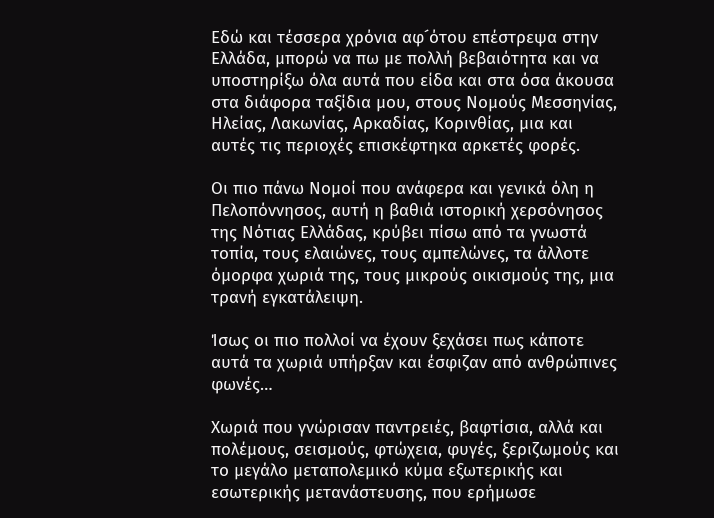Εδώ και τέσσερα χρόνια αφ´ότου επέστρεψα στην Ελλάδα, μπορώ να πω με πολλή βεβαιότητα και να υποστηρίξω όλα αυτά που είδα και στα όσα άκουσα στα διάφορα ταξίδια μου, στους Νομούς Μεσσηνίας, Ηλείας, Λακωνίας, Αρκαδίας, Κορινθίας, μια και αυτές τις περιοχές επισκέφτηκα αρκετές φορές.

Οι πιο πάνω Νομοί που ανάφερα και γενικά όλη η Πελοπόννησος, αυτή η βαθιά ιστορική χερσόνησος της Νότιας Ελλάδας, κρύβει πίσω από τα γνωστά τοπία, τους ελαιώνες, τους αμπελώνες, τα άλλοτε όμορφα χωριά της, τους μικρούς οικισμούς της, μια τρανή εγκατάλειψη.

Ίσως οι πιο πολλοί να έχουν ξεχάσει πως κάποτε αυτά τα χωριά υπήρξαν και έσφιζαν από ανθρώπινες φωνές…

Χωριά που γνώρισαν παντρειές, βαφτίσια, αλλά και πολέμους, σεισμούς, φτώχεια, φυγές, ξεριζωμούς και το μεγάλο μεταπολεμικό κύμα εξωτερικής και εσωτερικής μετανάστευσης, που ερήμωσε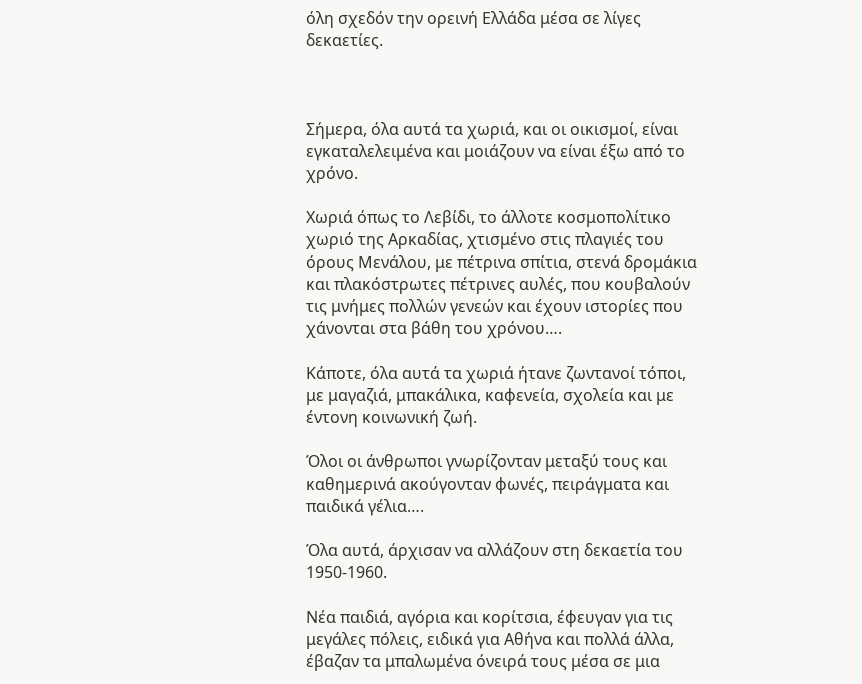όλη σχεδόν την ορεινή Ελλάδα μέσα σε λίγες δεκαετίες.



Σήμερα, όλα αυτά τα χωριά, και οι οικισμοί, είναι εγκαταλελειμένα και μοιάζουν να είναι έξω από το χρόνο.

Χωριά όπως το Λεβίδι, το άλλοτε κοσμοπολίτικο χωριό της Αρκαδίας, χτισμένο στις πλαγιές του όρους Μενάλου, με πέτρινα σπίτια, στενά δρομάκια και πλακόστρωτες πέτρινες αυλές, που κουβαλούν τις μνήμες πολλών γενεών και έχουν ιστορίες που χάνονται στα βάθη του χρόνου….

Κάποτε, όλα αυτά τα χωριά ήτανε ζωντανοί τόποι, με μαγαζιά, μπακάλικα, καφενεία, σχολεία και με έντονη κοινωνική ζωή.

Όλοι οι άνθρωποι γνωρίζονταν μεταξύ τους και καθημερινά ακούγονταν φωνές, πειράγματα και παιδικά γέλια….

Όλα αυτά, άρχισαν να αλλάζουν στη δεκαετία του 1950-1960.

Νέα παιδιά, αγόρια και κορίτσια, έφευγαν για τις μεγάλες πόλεις, ειδικά για Αθήνα και πολλά άλλα, έβαζαν τα μπαλωμένα όνειρά τους μέσα σε μια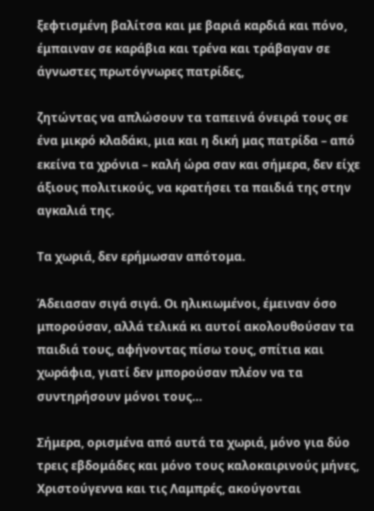ξεφτισμένη βαλίτσα και με βαριά καρδιά και πόνο, έμπαιναν σε καράβια και τρένα και τράβαγαν σε άγνωστες πρωτόγνωρες πατρίδες,

ζητώντας να απλώσουν τα ταπεινά όνειρά τους σε ένα μικρό κλαδάκι, μια και η δική μας πατρίδα – από εκείνα τα χρόνια – καλή ώρα σαν και σήμερα, δεν είχε άξιους πολιτικούς, να κρατήσει τα παιδιά της στην αγκαλιά της.

Τα χωριά, δεν ερήμωσαν απότομα.

Άδειασαν σιγά σιγά. Οι ηλικιωμένοι, έμειναν όσο μπορούσαν, αλλά τελικά κι αυτοί ακολουθούσαν τα παιδιά τους, αφήνοντας πίσω τους, σπίτια και χωράφια, γιατί δεν μπορούσαν πλέον να τα συντηρήσουν μόνοι τους…

Σήμερα, ορισμένα από αυτά τα χωριά, μόνο για δύο τρεις εβδομάδες και μόνο τους καλοκαιρινούς μήνες, Χριστούγεννα και τις Λαμπρές, ακούγονται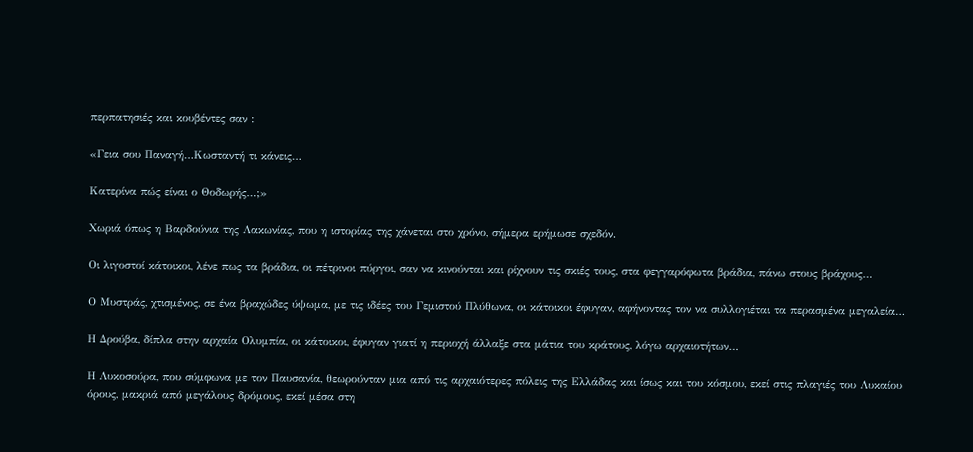περπατησιές και κουβέντες σαν :

«Γεια σου Παναγή…Κωσταντή τι κάνεις…

Κατερίνα πώς είναι ο Θοδωρής…;»

Χωριά όπως η Βαρδούνια της Λακωνίας, που η ιστορίας της χάνεται στο χρόνο, σήμερα ερήμωσε σχεδόν.

Οι λιγοστοί κάτοικοι, λένε πως τα βράδια, οι πέτρινοι πύργοι, σαν να κινούνται και ρίχνουν τις σκιές τους, στα φεγγαρόφωτα βράδια, πάνω στους βράχους…

Ο Μυστράς, χτισμένος, σε ένα βραχώδες ύψωμα, με τις ιδέες του Γεμιστού Πλύθωνα, οι κάτοικοι έφυγαν, αφήνοντας τον να συλλογιέται τα περασμένα μεγαλεία…

Η Δρούβα, δίπλα στην αρχαία Ολυμπία, οι κάτοικοι, έφυγαν γιατί η περιοχή άλλαξε στα μάτια του κράτους, λόγω αρχαιοτήτων…

Η Λυκοσούρα, που σύμφωνα με τον Παυσανία, θεωρούνταν μια από τις αρχαιότερες πόλεις της Ελλάδας και ίσως και του κόσμου, εκεί στις πλαγιές του Λυκαίου όρους, μακριά από μεγάλους δρόμους, εκεί μέσα στη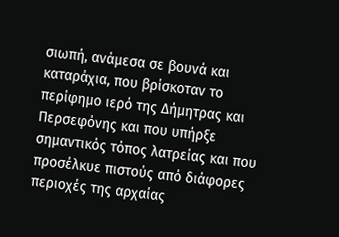σιωπή, ανάμεσα σε βουνά και καταράχια, που βρίσκοταν το περίφημο ιερό της Δήμητρας και Περσεφόνης και που υπήρξε σημαντικός τόπος λατρείας και που προσέλκυε πιστούς από διάφορες περιοχές της αρχαίας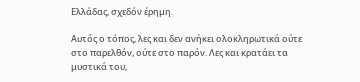Ελλάδας, σχεδόν έρημη.

Αυτός ο τόπος, λες και δεν ανήκει ολοκληρωτικά ούτε στο παρελθόν, ούτε στο παρόν. Λες και κρατάει τα μυστικά του,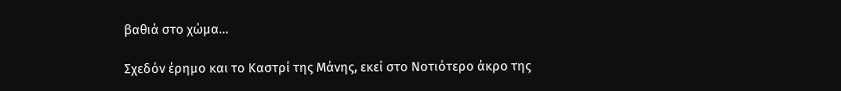βαθιά στο χώμα…

Σχεδόν έρημο και το Καστρί της Μάνης, εκεί στο Νοτιότερο άκρο της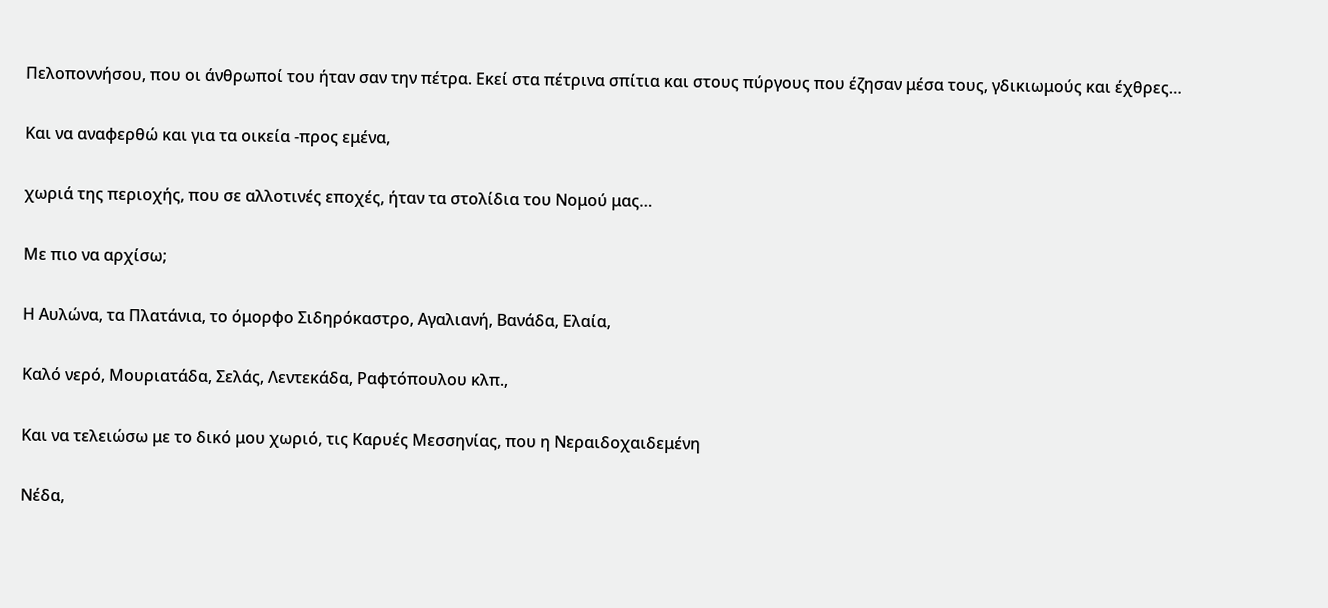Πελοποννήσου, που οι άνθρωποί του ήταν σαν την πέτρα. Εκεί στα πέτρινα σπίτια και στους πύργους που έζησαν μέσα τους, γδικιωμούς και έχθρες…

Και να αναφερθώ και για τα οικεία -προς εμένα,

χωριά της περιοχής, που σε αλλοτινές εποχές, ήταν τα στολίδια του Νομού μας…

Με πιο να αρχίσω;

Η Αυλώνα, τα Πλατάνια, το όμορφο Σιδηρόκαστρο, Αγαλιανή, Βανάδα, Ελαία,

Καλό νερό, Μουριατάδα, Σελάς, Λεντεκάδα, Ραφτόπουλου κλπ.,

Και να τελειώσω με το δικό μου χωριό, τις Καρυές Μεσσηνίας, που η Νεραιδοχαιδεμένη

Νέδα,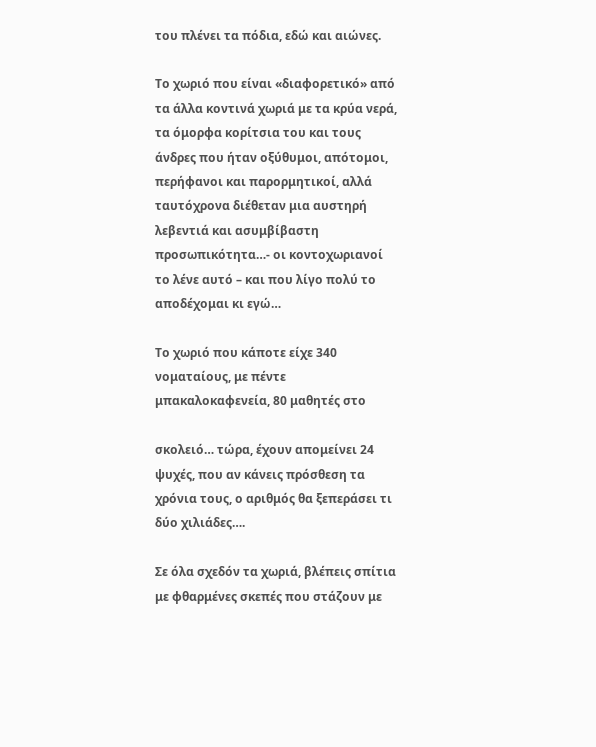του πλένει τα πόδια, εδώ και αιώνες.

Το χωριό που είναι «διαφορετικό» από τα άλλα κοντινά χωριά με τα κρύα νερά, τα όμορφα κορίτσια του και τους άνδρες που ήταν οξύθυμοι, απότομοι, περήφανοι και παρορμητικοί, αλλά ταυτόχρονα διέθεταν μια αυστηρή λεβεντιά και ασυμβίβαστη προσωπικότητα…- οι κοντοχωριανοί το λένε αυτό – και που λίγο πολύ το αποδέχομαι κι εγώ…

Το χωριό που κάποτε είχε 340 νοματαίους, με πέντε μπακαλοκαφενεία, 80 μαθητές στο

σκολειό… τώρα, έχουν απομείνει 24 ψυχές, που αν κάνεις πρόσθεση τα χρόνια τους, ο αριθμός θα ξεπεράσει τι δύο χιλιάδες….

Σε όλα σχεδόν τα χωριά, βλέπεις σπίτια με φθαρμένες σκεπές που στάζουν με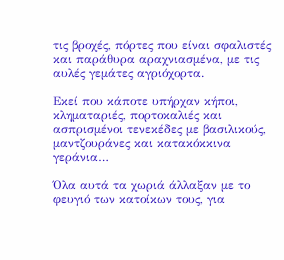τις βροχές, πόρτες που είναι σφαλιστές και παράθυρα αραχνιασμένα, με τις αυλές γεμάτες αγριόχορτα.

Εκεί που κάποτε υπήρχαν κήποι, κληματαριές, πορτοκαλιές και ασπρισμένοι τενεκέδες με βασιλικούς, μαντζουράνες και κατακόκκινα γεράνια…

Όλα αυτά τα χωριά άλλαξαν με το φευγιό των κατοίκων τους, για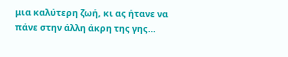μια καλύτερη ζωή, κι ας ήτανε να πάνε στην άλλη άκρη της γης…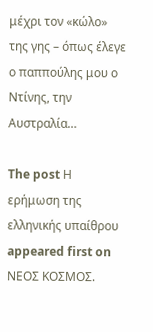μέχρι τον «κώλο» της γης – όπως έλεγε ο παππούλης μου ο Ντίνης, την Αυστραλία…

The post Η ερήμωση της ελληνικής υπαίθρου appeared first on ΝΕΟΣ ΚΟΣΜΟΣ.